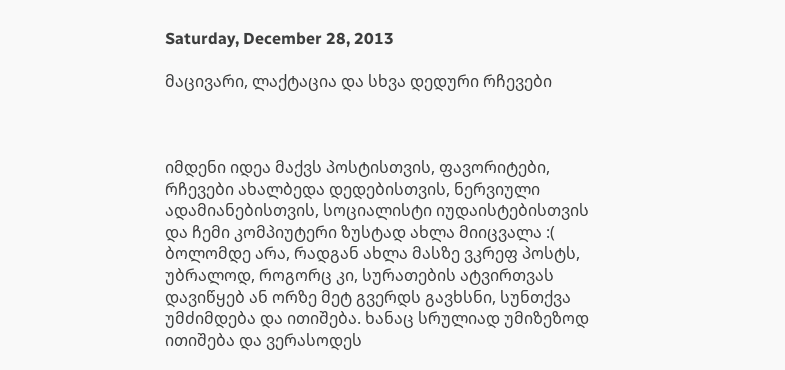Saturday, December 28, 2013

მაცივარი, ლაქტაცია და სხვა დედური რჩევები



იმდენი იდეა მაქვს პოსტისთვის, ფავორიტები, რჩევები ახალბედა დედებისთვის, ნერვიული ადამიანებისთვის, სოციალისტი იუდაისტებისთვის და ჩემი კომპიუტერი ზუსტად ახლა მიიცვალა :(
ბოლომდე არა, რადგან ახლა მასზე ვკრეფ პოსტს, უბრალოდ, როგორც კი, სურათების ატვირთვას დავიწყებ ან ორზე მეტ გვერდს გავხსნი, სუნთქვა უმძიმდება და ითიშება. ხანაც სრულიად უმიზეზოდ ითიშება და ვერასოდეს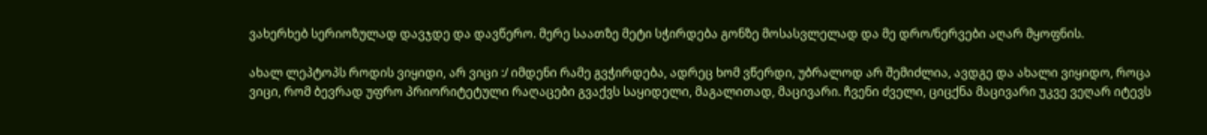ვახერხებ სერიოზულად დავჯდე და დავწერო. მერე საათზე მეტი სჭირდება გონზე მოსასვლელად და მე დრო/ნერვები აღარ მყოფნის.

ახალ ლეპტოპს როდის ვიყიდი, არ ვიცი :/ იმდენი რამე გვჭირდება, ადრეც ხომ ვწერდი, უბრალოდ არ შემიძლია, ავდგე და ახალი ვიყიდო, როცა ვიცი, რომ ბევრად უფრო პრიორიტეტული რაღაცები გვაქვს საყიდელი, მაგალითად, მაცივარი. ჩვენი ძველი, ციცქნა მაცივარი უკვე ვეღარ იტევს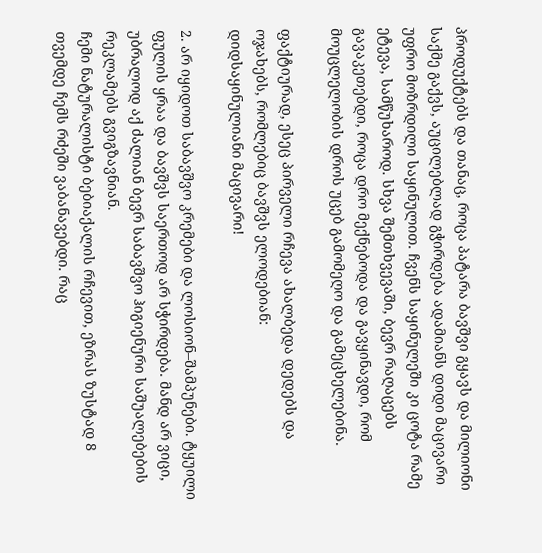პროდუქტებს და თანაც, როცა პატარა ბავშვი გყავს და მილიონი საქმე გაქვს, აუცილებლად გჭირდება ადამიანს დიდი მაცივარი უფრო მოზრდილი საყინულით. ჩვენს საყინულეში კი ცოტა რამე ეტევა, სამწუხაროდ. სხვა შემთხვევაში, ბევრ რაღაცებს გავაკეთებდი, როცა დრო მექნებოდა და გავყინავდი, რომ მოუცლელობის დროს უცებ გამომეღო და გამეცხელებინა.

ფაქტიურად, ესეც პირველი რჩევა ახალბედა დედებს და ოჯახებს, რომლებიც ბავშვს ელოდებიან:
დიდსაყინულიანი მაცივარი!

2. არ იყიდოთ საბავშვო კრემები და ლოსიონ–შამპუნები. ტყუილი ფულის ყრაა და ბავშვს საერთოდ არ სჭირდება. მანდ არ ვიცი, უბრალოდ აქ ძალიან ბევრ საბავშვო ჰიგიენური საშუალებების რეკლამებს გვიგზავნიან.
ჩემი ნატურალისტი ბებიაქალის რჩევით, ეზრას ზუსტად 8 თვემდე ჩემს რძეში ვაბანავებდი. რაც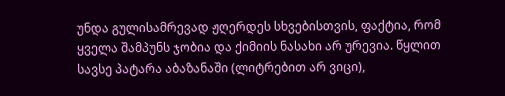უნდა გულისამრევად ჟღერდეს სხვებისთვის, ფაქტია, რომ ყველა შამპუნს ჯობია და ქიმიის ნასახი არ ურევია. წყლით სავსე პატარა აბაზანაში (ლიტრებით არ ვიცი),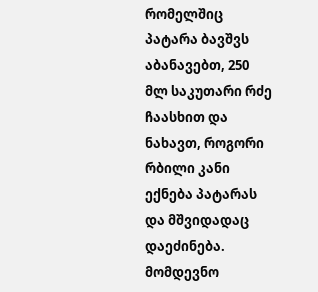რომელშიც პატარა ბავშვს აბანავებთ, 250 მლ საკუთარი რძე ჩაასხით და ნახავთ, როგორი რბილი კანი ექნება პატარას და მშვიდადაც დაეძინება.
მომდევნო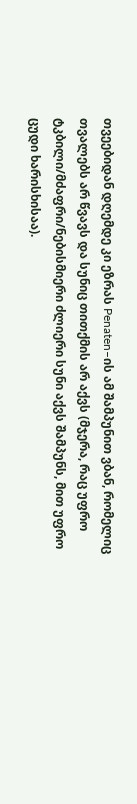თვეებიდან დღემდე კი ეზრას Penaten–ის ამ შამპუნით ვბან, რომელიც თვალებს არ წვავს და სუნიც თითქმის არ აქვს (მჯერა, რაც უფრო ტკბილი/მძაფრი/ნებისმიერი ძლიერი სუნი აქვს შამპუნს, მით უფრო ცუდი ხარისხისაა).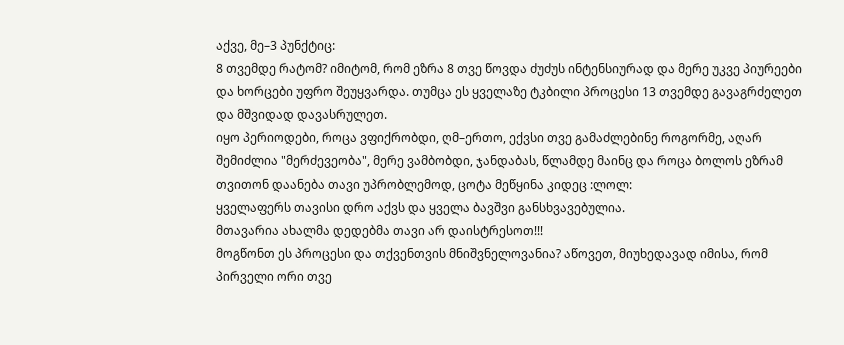აქვე, მე–3 პუნქტიც:
8 თვემდე რატომ? იმიტომ, რომ ეზრა 8 თვე წოვდა ძუძუს ინტენსიურად და მერე უკვე პიურეები და ხორცები უფრო შეუყვარდა. თუმცა ეს ყველაზე ტკბილი პროცესი 13 თვემდე გავაგრძელეთ და მშვიდად დავასრულეთ.
იყო პერიოდები, როცა ვფიქრობდი, ღმ–ერთო, ექვსი თვე გამაძლებინე როგორმე, აღარ შემიძლია "მერძევეობა", მერე ვამბობდი, ჯანდაბას, წლამდე მაინც და როცა ბოლოს ეზრამ თვითონ დაანება თავი უპრობლემოდ, ცოტა მეწყინა კიდეც :ლოლ:
ყველაფერს თავისი დრო აქვს და ყველა ბავშვი განსხვავებულია.
მთავარია ახალმა დედებმა თავი არ დაისტრესოთ!!!
მოგწონთ ეს პროცესი და თქვენთვის მნიშვნელოვანია? აწოვეთ, მიუხედავად იმისა, რომ პირველი ორი თვე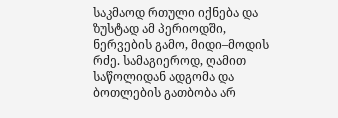საკმაოდ რთული იქნება და ზუსტად ამ პერიოდში, ნერვების გამო, მიდი–მოდის რძე. სამაგიეროდ, ღამით საწოლიდან ადგომა და ბოთლების გათბობა არ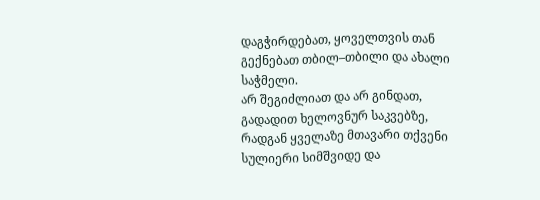დაგჭირდებათ, ყოველთვის თან გექნებათ თბილ–თბილი და ახალი საჭმელი.
არ შეგიძლიათ და არ გინდათ, გადადით ხელოვნურ საკვებზე, რადგან ყველაზე მთავარი თქვენი სულიერი სიმშვიდე და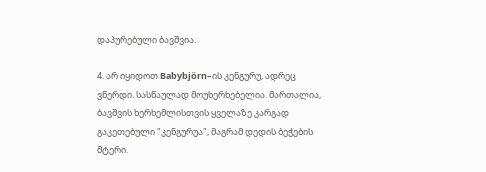დაპურებული ბავშვია.

4. არ იყიდოთ Babybjörn–ის კენგურუ, ადრეც ვწერდი. სასწაულად მოუხერხებელია. მართალია, ბავშვის ხერხემლისთვის ყველაზე კარგად გაკეთებული "კენგურუა", მაგრამ დედის ბეჭების მტერი.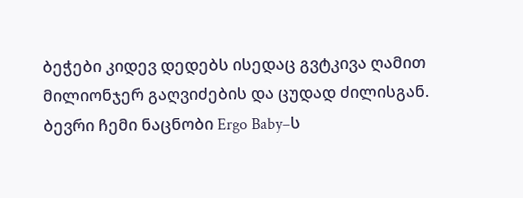ბეჭები კიდევ დედებს ისედაც გვტკივა ღამით მილიონჯერ გაღვიძების და ცუდად ძილისგან. ბევრი ჩემი ნაცნობი Ergo Baby–ს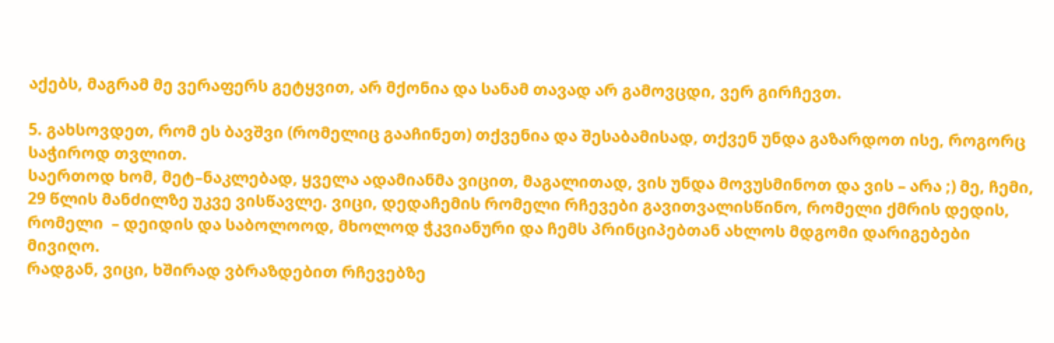აქებს, მაგრამ მე ვერაფერს გეტყვით, არ მქონია და სანამ თავად არ გამოვცდი, ვერ გირჩევთ.

5. გახსოვდეთ, რომ ეს ბავშვი (რომელიც გააჩინეთ) თქვენია და შესაბამისად, თქვენ უნდა გაზარდოთ ისე, როგორც საჭიროდ თვლით.
საერთოდ ხომ, მეტ–ნაკლებად, ყველა ადამიანმა ვიცით, მაგალითად, ვის უნდა მოვუსმინოთ და ვის – არა ;) მე, ჩემი, 29 წლის მანძილზე უკვე ვისწავლე. ვიცი, დედაჩემის რომელი რჩევები გავითვალისწინო, რომელი ქმრის დედის, რომელი  – დეიდის და საბოლოოდ, მხოლოდ ჭკვიანური და ჩემს პრინციპებთან ახლოს მდგომი დარიგებები მივიღო.
რადგან, ვიცი, ხშირად ვბრაზდებით რჩევებზე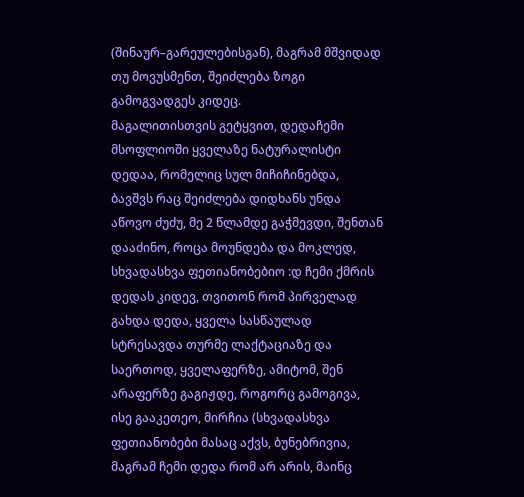(შინაურ–გარეულებისგან), მაგრამ მშვიდად თუ მოვუსმენთ, შეიძლება ზოგი გამოგვადგეს კიდეც.
მაგალითისთვის გეტყვით, დედაჩემი მსოფლიოში ყველაზე ნატურალისტი დედაა, რომელიც სულ მიჩიჩინებდა, ბავშვს რაც შეიძლება დიდხანს უნდა აწოვო ძუძუ, მე 2 წლამდე გაჭმევდი, შენთან დააძინო, როცა მოუნდება და მოკლედ, სხვადასხვა ფეთიანობებიო :დ ჩემი ქმრის დედას კიდევ, თვითონ რომ პირველად გახდა დედა, ყველა სასწაულად სტრესავდა თურმე ლაქტაციაზე და საერთოდ, ყველაფერზე, ამიტომ, შენ არაფერზე გაგიჟდე, როგორც გამოგივა, ისე გააკეთეო, მირჩია (სხვადასხვა ფეთიანობები მასაც აქვს, ბუნებრივია, მაგრამ ჩემი დედა რომ არ არის, მაინც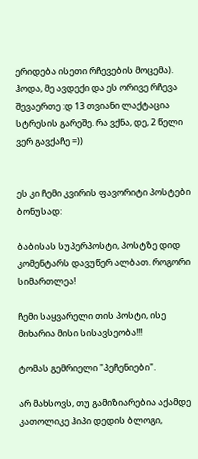ერიდება ისეთი რჩევების მოცემა).
ჰოდა, მე ავდექი და ეს ორივე რჩევა შევაერთე :დ 13 თვიანი ლაქტაცია სტრესის გარეშე. რა ვქნა, დე, 2 წელი ვერ გავქაჩე =))


ეს კი ჩემი კვირის ფავორიტი პოსტები ბონუსად:

ბაბისას სუპერპოსტი, პოსტზე დიდ კომენტარს დავუწერ ალბათ. როგორი სიმართლეა!

ჩემი საყვარელი თის პოსტი, ისე მიხარია მისი სისავსეობა!!!

ტომას გემრიელი "პეჩენიები".

არ მახსოვს, თუ გამიზიარებია აქამდე კათოლიკე ჰიპი დედის ბლოგი,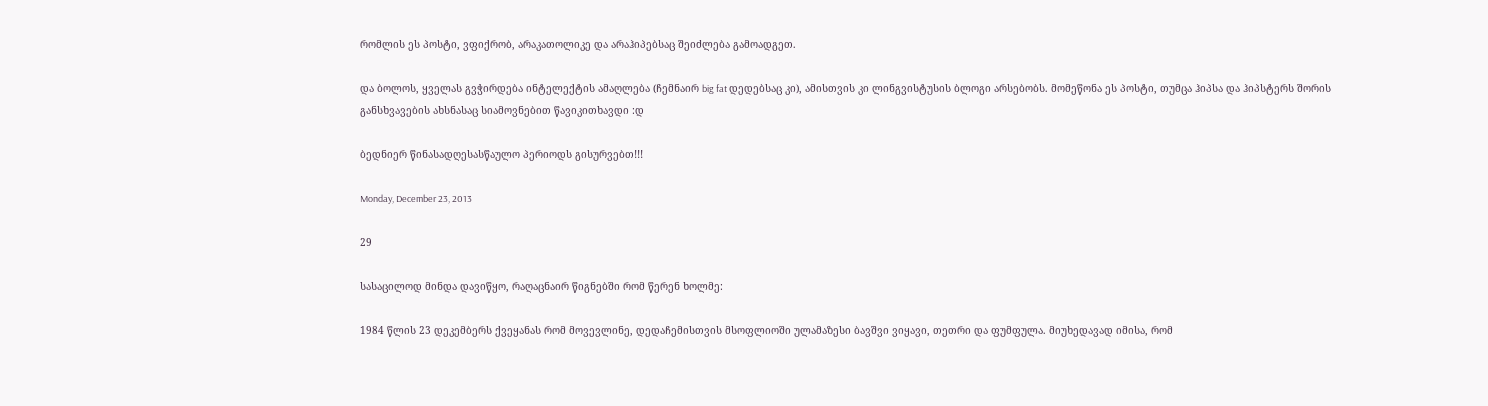რომლის ეს პოსტი, ვფიქრობ, არაკათოლიკე და არაჰიპებსაც შეიძლება გამოადგეთ.

და ბოლოს, ყველას გვჭირდება ინტელექტის ამაღლება (ჩემნაირ big fat დედებსაც კი), ამისთვის კი ლინგვისტუსის ბლოგი არსებობს. მომეწონა ეს პოსტი, თუმცა ჰიპსა და ჰიპსტერს შორის განსხვავების ახსნასაც სიამოვნებით წავიკითხავდი :დ

ბედნიერ წინასადღესასწაულო პერიოდს გისურვებთ!!!

Monday, December 23, 2013

29

სასაცილოდ მინდა დავიწყო, რაღაცნაირ წიგნებში რომ წერენ ხოლმე:

1984 წლის 23 დეკემბერს ქვეყანას რომ მოვევლინე, დედაჩემისთვის მსოფლიოში ულამაზესი ბავშვი ვიყავი, თეთრი და ფუმფულა. მიუხედავად იმისა, რომ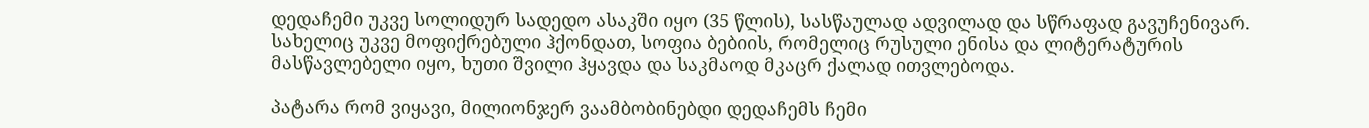დედაჩემი უკვე სოლიდურ სადედო ასაკში იყო (35 წლის), სასწაულად ადვილად და სწრაფად გავუჩენივარ. სახელიც უკვე მოფიქრებული ჰქონდათ, სოფია ბებიის, რომელიც რუსული ენისა და ლიტერატურის მასწავლებელი იყო, ხუთი შვილი ჰყავდა და საკმაოდ მკაცრ ქალად ითვლებოდა.

პატარა რომ ვიყავი, მილიონჯერ ვაამბობინებდი დედაჩემს ჩემი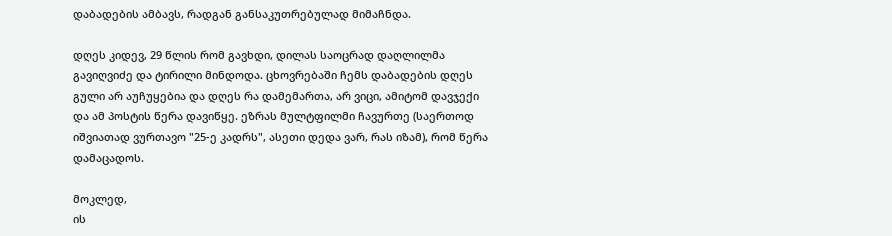დაბადების ამბავს, რადგან განსაკუთრებულად მიმაჩნდა.

დღეს კიდევ, 29 წლის რომ გავხდი, დილას საოცრად დაღლილმა გავიღვიძე და ტირილი მინდოდა. ცხოვრებაში ჩემს დაბადების დღეს გული არ აუჩუყებია და დღეს რა დამემართა, არ ვიცი, ამიტომ დავჯექი და ამ პოსტის წერა დავიწყე. ეზრას მულტფილმი ჩავურთე (საერთოდ იშვიათად ვურთავო "25-ე კადრს", ასეთი დედა ვარ, რას იზამ), რომ წერა დამაცადოს.

მოკლედ,
ის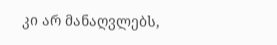კი არ მანაღვლებს,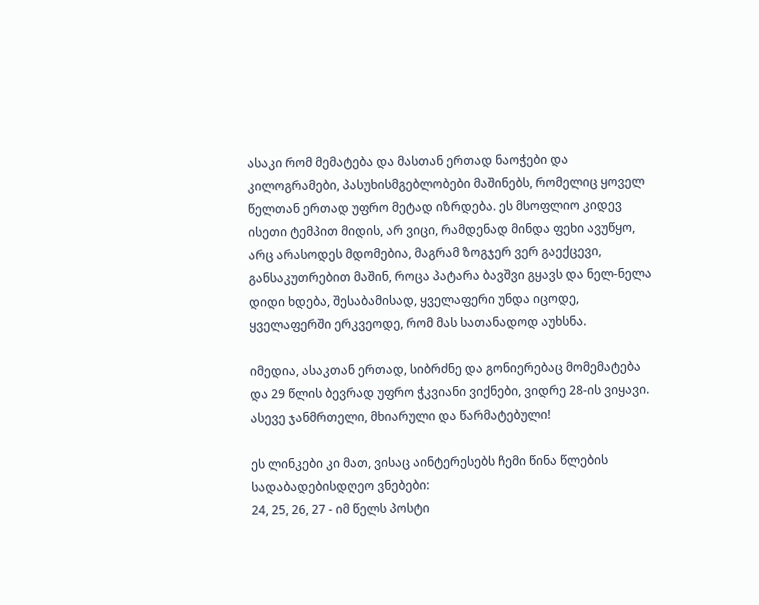ასაკი რომ მემატება და მასთან ერთად ნაოჭები და კილოგრამები, პასუხისმგებლობები მაშინებს, რომელიც ყოველ წელთან ერთად უფრო მეტად იზრდება. ეს მსოფლიო კიდევ ისეთი ტემპით მიდის, არ ვიცი, რამდენად მინდა ფეხი ავუწყო, არც არასოდეს მდომებია, მაგრამ ზოგჯერ ვერ გაექცევი, განსაკუთრებით მაშინ, როცა პატარა ბავშვი გყავს და ნელ-ნელა დიდი ხდება, შესაბამისად, ყველაფერი უნდა იცოდე, ყველაფერში ერკვეოდე, რომ მას სათანადოდ აუხსნა.

იმედია, ასაკთან ერთად, სიბრძნე და გონიერებაც მომემატება და 29 წლის ბევრად უფრო ჭკვიანი ვიქნები, ვიდრე 28-ის ვიყავი. ასევე ჯანმრთელი, მხიარული და წარმატებული!

ეს ლინკები კი მათ, ვისაც აინტერესებს ჩემი წინა წლების სადაბადებისდღეო ვნებები:
24, 25, 26, 27 - იმ წელს პოსტი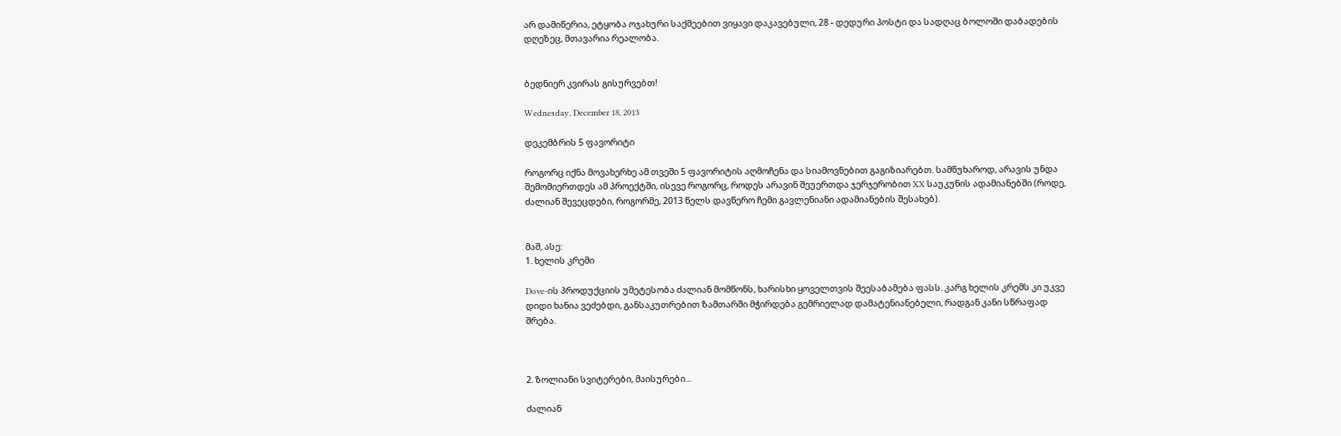არ დამიწერია, ეტყობა ოჯახური საქმეებით ვიყავი დაკავებული, 28 - დედური პოსტი და სადღაც ბოლოში დაბადების დღეზეც, მთავარია რეალობა.


ბედნიერ კვირას გისურვებთ!

Wednesday, December 18, 2013

დეკემბრის 5 ფავორიტი

როგორც იქნა მოვახერხე ამ თვეში 5 ფავორიტის აღმოჩენა და სიამოვნებით გაგიზიარებთ. სამწუხაროდ, არავის უნდა შემომიერთდეს ამ პროექტში, ისევე როგორც, როდეს არავინ შეუერთდა ჯერჯერობით XX საუკუნის ადამიანებში (როდე, ძალიან შევეცდები, როგორმე, 2013 წელს დავწერო ჩემი გავლენიანი ადამიანების შესახებ).


მაშ, ასე:
1. ხელის კრემი

Dove-ის პროდუქციის უმეტესობა ძალიან მომწონს, ხარისხი ყოველთვის შეესაბამება ფასს. კარგ ხელის კრემს კი უკვე დიდი ხანია ვეძებდი, განსაკუთრებით ზამთარში მჭირდება გემრიელად დამატენიანებელი, რადგან კანი სწრაფად შრება.



2. ზოლიანი სვიტერები, მაისურები...

ძალიან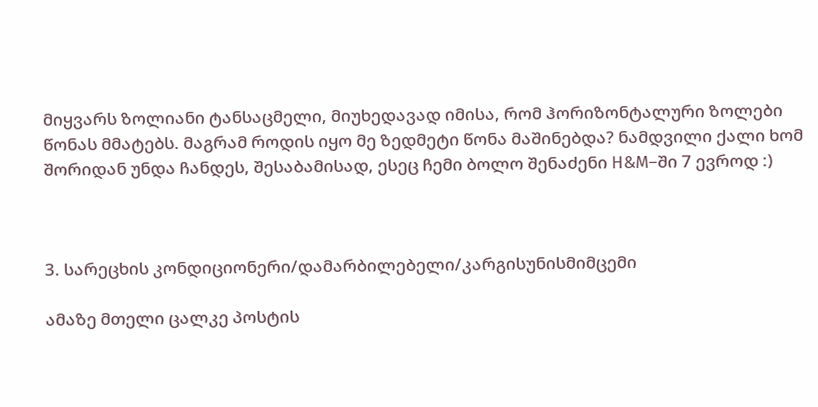მიყვარს ზოლიანი ტანსაცმელი, მიუხედავად იმისა, რომ ჰორიზონტალური ზოლები წონას მმატებს. მაგრამ როდის იყო მე ზედმეტი წონა მაშინებდა? ნამდვილი ქალი ხომ შორიდან უნდა ჩანდეს, შესაბამისად, ესეც ჩემი ბოლო შენაძენი H&M–ში 7 ევროდ :)



3. სარეცხის კონდიციონერი/დამარბილებელი/კარგისუნისმიმცემი

ამაზე მთელი ცალკე პოსტის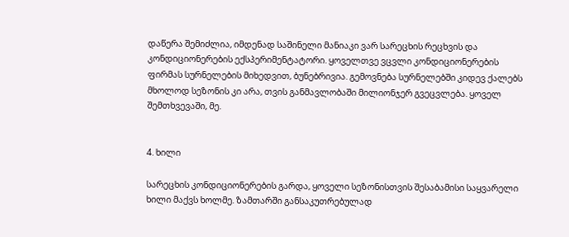დაწერა შემიძლია, იმდენად საშინელი მანიაკი ვარ სარეცხის რეცხვის და კონდიციონერების ექსპერიმენტატორი. ყოველთვე ვცვლი კონდიციონერების ფირმას სურნელების მიხედვით, ბუნებრივია. გემოვნება სურნელებში კიდევ ქალებს მხოლოდ სეზონის კი არა, თვის განმავლობაში მილიონჯერ გვეცვლება. ყოველ შემთხვევაში, მე.


4. ხილი

სარეცხის კონდიციონერების გარდა, ყოველი სეზონისთვის შესაბამისი საყვარელი ხილი მაქვს ხოლმე. ზამთარში განსაკუთრებულად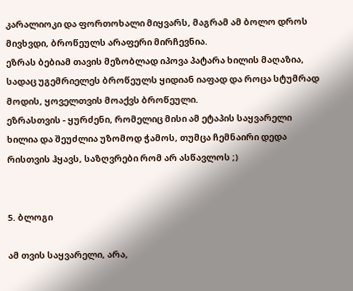კარალიოკი და ფორთოხალი მიყვარს, მაგრამ ამ ბოლო დროს მივხვდი, ბროწეულს არაფერი მირჩევნია.
ეზრას ბებიამ თავის მეზობლად იპოვა პატარა ხილის მაღაზია, სადაც უგემრიელეს ბროწეულს ყიდიან იაფად და როცა სტუმრად მოდის, ყოველთვის მოაქვს ბროწეული.
ეზრასთვის - ყურძენი, რომელიც მისი ამ ეტაპის საყვარელი ხილია და შეუძლია უზომოდ ჭამოს, თუმცა ჩემნაირი დედა რისთვის ჰყავს, საზღვრები რომ არ ასწავლოს ;)


5. ბლოგი

ამ თვის საყვარელი, არა,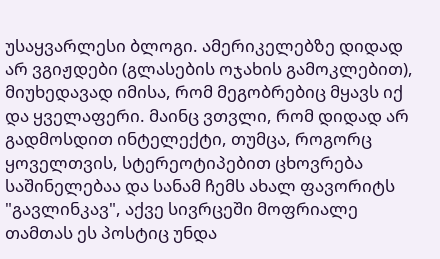უსაყვარლესი ბლოგი. ამერიკელებზე დიდად არ ვგიჟდები (გლასების ოჯახის გამოკლებით), მიუხედავად იმისა, რომ მეგობრებიც მყავს იქ და ყველაფერი. მაინც ვთვლი, რომ დიდად არ გადმოსდით ინტელექტი, თუმცა, როგორც ყოველთვის, სტერეოტიპებით ცხოვრება საშინელებაა და სანამ ჩემს ახალ ფავორიტს "გავლინკავ", აქვე სივრცეში მოფრიალე თამთას ეს პოსტიც უნდა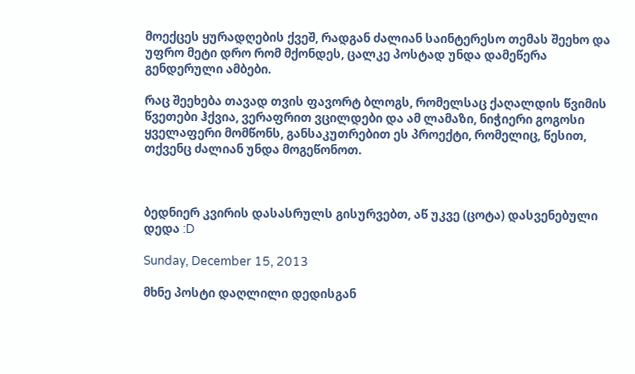მოექცეს ყურადღების ქვეშ, რადგან ძალიან საინტერესო თემას შეეხო და უფრო მეტი დრო რომ მქონდეს, ცალკე პოსტად უნდა დამეწერა გენდერული ამბები.

რაც შეეხება თავად თვის ფავორტ ბლოგს, რომელსაც ქაღალდის წვიმის წვეთები ჰქვია, ვერაფრით ვცილდები და ამ ლამაზი, ნიჭიერი გოგოსი ყველაფერი მომწონს, განსაკუთრებით ეს პროექტი, რომელიც, წესით, თქვენც ძალიან უნდა მოგეწონოთ.



ბედნიერ კვირის დასასრულს გისურვებთ, აწ უკვე (ცოტა) დასვენებული დედა :D

Sunday, December 15, 2013

მხნე პოსტი დაღლილი დედისგან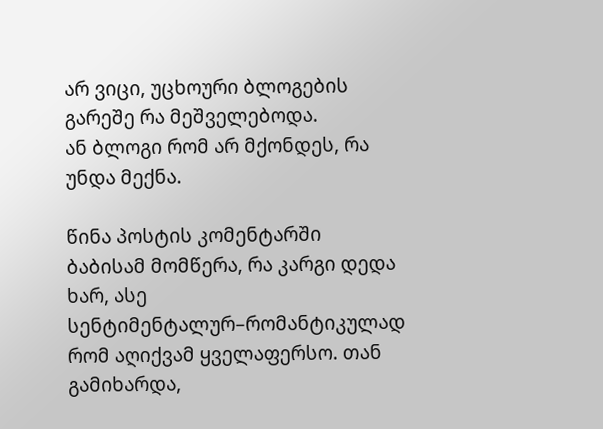არ ვიცი, უცხოური ბლოგების გარეშე რა მეშველებოდა.
ან ბლოგი რომ არ მქონდეს, რა უნდა მექნა.

წინა პოსტის კომენტარში ბაბისამ მომწერა, რა კარგი დედა ხარ, ასე სენტიმენტალურ–რომანტიკულად რომ აღიქვამ ყველაფერსო. თან გამიხარდა,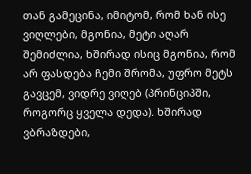თან გამეცინა, იმიტომ, რომ ხან ისე ვიღლები, მგონია, მეტი აღარ შემიძლია, ხშირად ისიც მგონია, რომ არ ფასდება ჩემი შრომა, უფრო მეტს გავცემ, ვიდრე ვიღებ (პრინციპში, როგორც ყველა დედა). ხშირად ვბრაზდები,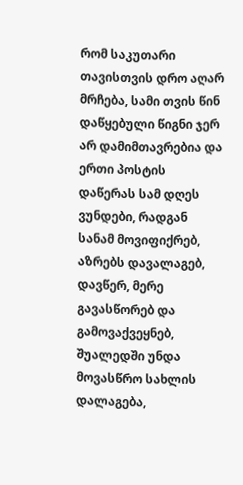რომ საკუთარი თავისთვის დრო აღარ მრჩება, სამი თვის წინ დაწყებული წიგნი ჯერ არ დამიმთავრებია და ერთი პოსტის დაწერას სამ დღეს ვუნდები, რადგან სანამ მოვიფიქრებ, აზრებს დავალაგებ, დავწერ, მერე გავასწორებ და გამოვაქვეყნებ, შუალედში უნდა მოვასწრო სახლის დალაგება,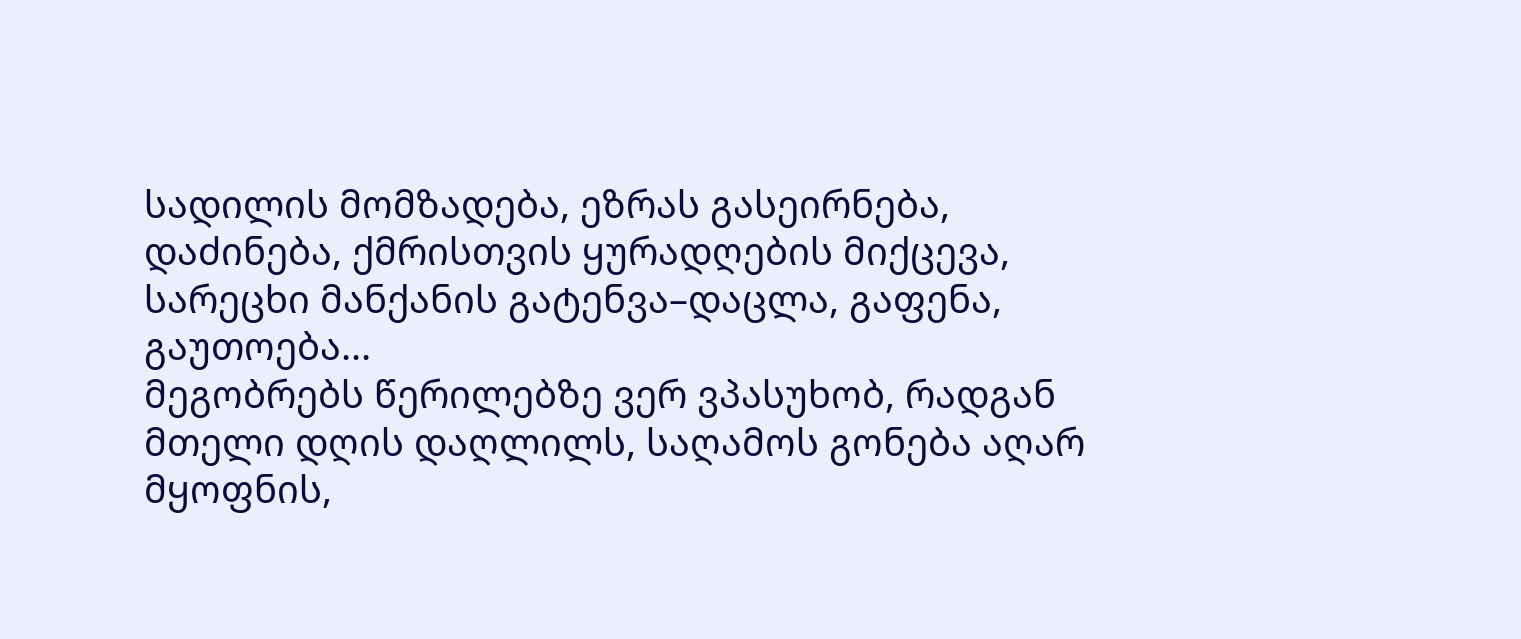სადილის მომზადება, ეზრას გასეირნება, დაძინება, ქმრისთვის ყურადღების მიქცევა, სარეცხი მანქანის გატენვა–დაცლა, გაფენა, გაუთოება...
მეგობრებს წერილებზე ვერ ვპასუხობ, რადგან მთელი დღის დაღლილს, საღამოს გონება აღარ მყოფნის,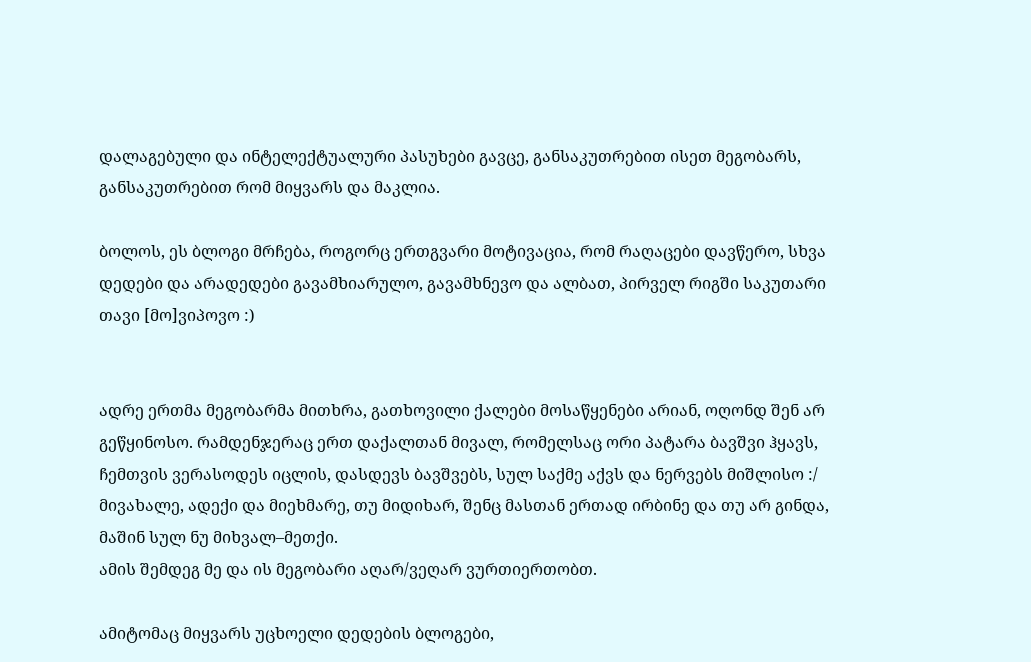დალაგებული და ინტელექტუალური პასუხები გავცე, განსაკუთრებით ისეთ მეგობარს, განსაკუთრებით რომ მიყვარს და მაკლია.

ბოლოს, ეს ბლოგი მრჩება, როგორც ერთგვარი მოტივაცია, რომ რაღაცები დავწერო, სხვა დედები და არადედები გავამხიარულო, გავამხნევო და ალბათ, პირველ რიგში საკუთარი თავი [მო]ვიპოვო :)


ადრე ერთმა მეგობარმა მითხრა, გათხოვილი ქალები მოსაწყენები არიან, ოღონდ შენ არ გეწყინოსო. რამდენჯერაც ერთ დაქალთან მივალ, რომელსაც ორი პატარა ბავშვი ჰყავს, ჩემთვის ვერასოდეს იცლის, დასდევს ბავშვებს, სულ საქმე აქვს და ნერვებს მიშლისო :/ მივახალე, ადექი და მიეხმარე, თუ მიდიხარ, შენც მასთან ერთად ირბინე და თუ არ გინდა, მაშინ სულ ნუ მიხვალ–მეთქი.
ამის შემდეგ მე და ის მეგობარი აღარ/ვეღარ ვურთიერთობთ.

ამიტომაც მიყვარს უცხოელი დედების ბლოგები,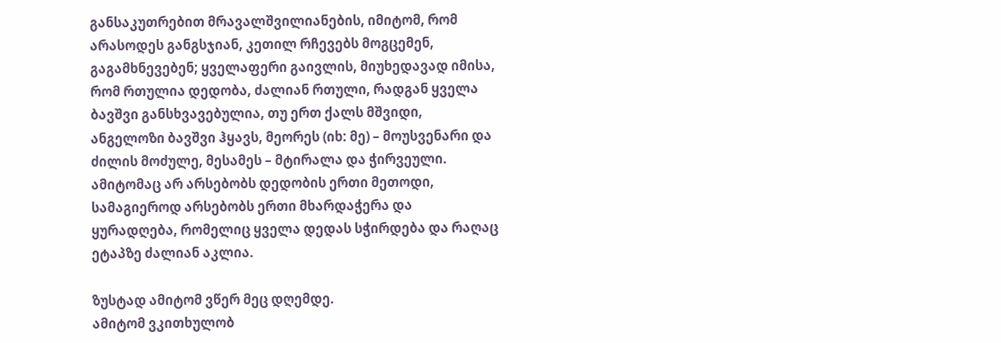განსაკუთრებით მრავალშვილიანების, იმიტომ, რომ არასოდეს განგსჯიან, კეთილ რჩევებს მოგცემენ, გაგამხნევებენ; ყველაფერი გაივლის, მიუხედავად იმისა, რომ რთულია დედობა, ძალიან რთული, რადგან ყველა ბავშვი განსხვავებულია, თუ ერთ ქალს მშვიდი, ანგელოზი ბავშვი ჰყავს, მეორეს (იხ: მე) – მოუსვენარი და ძილის მოძულე, მესამეს – მტირალა და ჭირვეული. ამიტომაც არ არსებობს დედობის ერთი მეთოდი, სამაგიეროდ არსებობს ერთი მხარდაჭერა და ყურადღება, რომელიც ყველა დედას სჭირდება და რაღაც ეტაპზე ძალიან აკლია.

ზუსტად ამიტომ ვწერ მეც დღემდე.
ამიტომ ვკითხულობ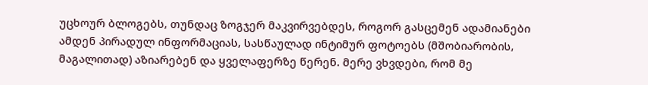უცხოურ ბლოგებს, თუნდაც ზოგჯერ მაკვირვებდეს, როგორ გასცემენ ადამიანები ამდენ პირადულ ინფორმაციას, სასწაულად ინტიმურ ფოტოებს (მშობიარობის, მაგალითად) აზიარებენ და ყველაფერზე წერენ. მერე ვხვდები, რომ მე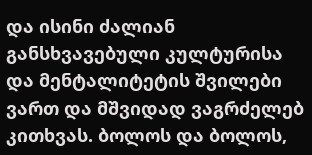და ისინი ძალიან განსხვავებული კულტურისა და მენტალიტეტის შვილები ვართ და მშვიდად ვაგრძელებ კითხვას. ბოლოს და ბოლოს,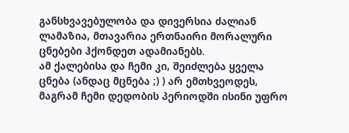განსხვავებულობა და დივერსია ძალიან ლამაზია, მთავარია ერთნაირი მორალური ცნებები ჰქონდეთ ადამიანებს.
ამ ქალებისა და ჩემი კი, შეიძლება ყველა ცნება (ანდაც მცნება ;) ) არ ემთხვეოდეს, მაგრამ ჩემი დედობის პერიოდში ისინი უფრო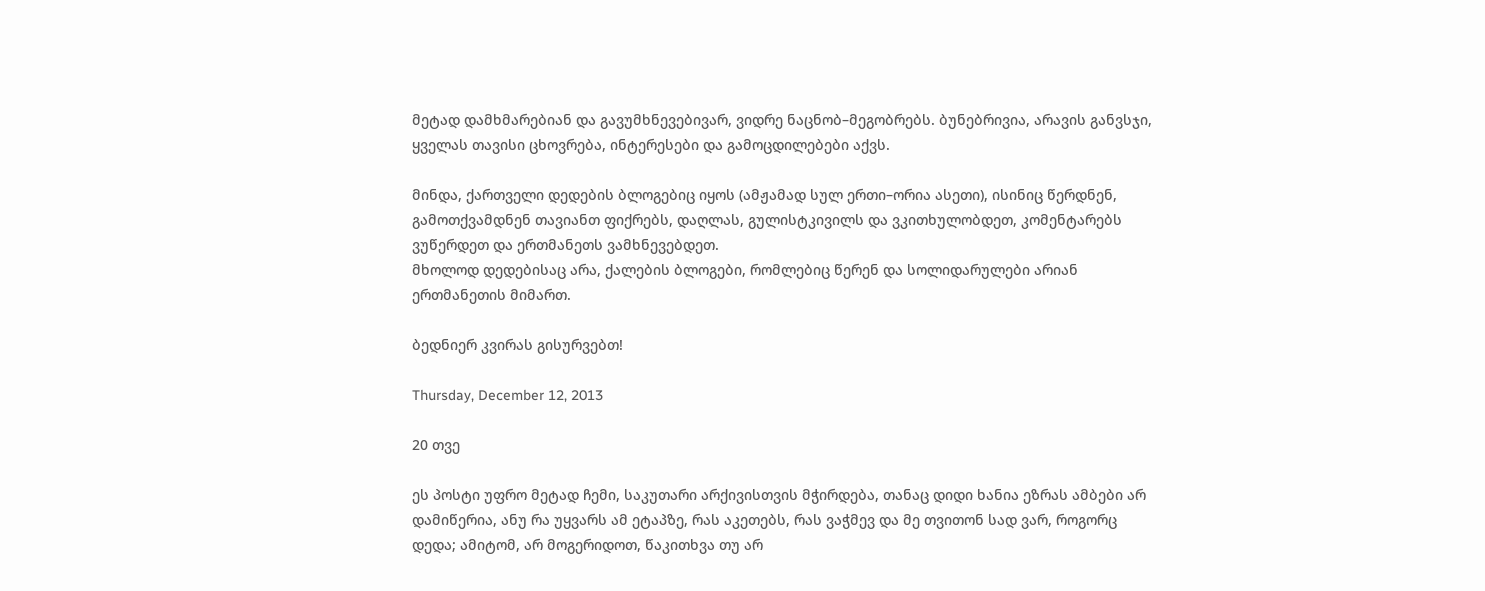მეტად დამხმარებიან და გავუმხნევებივარ, ვიდრე ნაცნობ–მეგობრებს. ბუნებრივია, არავის განვსჯი, ყველას თავისი ცხოვრება, ინტერესები და გამოცდილებები აქვს.

მინდა, ქართველი დედების ბლოგებიც იყოს (ამჟამად სულ ერთი–ორია ასეთი), ისინიც წერდნენ, გამოთქვამდნენ თავიანთ ფიქრებს, დაღლას, გულისტკივილს და ვკითხულობდეთ, კომენტარებს ვუწერდეთ და ერთმანეთს ვამხნევებდეთ.
მხოლოდ დედებისაც არა, ქალების ბლოგები, რომლებიც წერენ და სოლიდარულები არიან ერთმანეთის მიმართ.

ბედნიერ კვირას გისურვებთ!

Thursday, December 12, 2013

20 თვე

ეს პოსტი უფრო მეტად ჩემი, საკუთარი არქივისთვის მჭირდება, თანაც დიდი ხანია ეზრას ამბები არ დამიწერია, ანუ რა უყვარს ამ ეტაპზე, რას აკეთებს, რას ვაჭმევ და მე თვითონ სად ვარ, როგორც დედა; ამიტომ, არ მოგერიდოთ, წაკითხვა თუ არ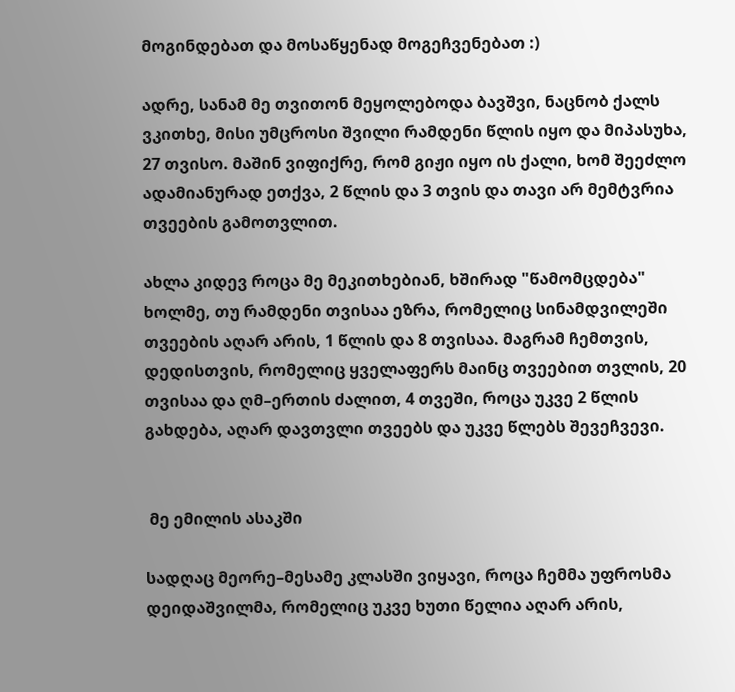მოგინდებათ და მოსაწყენად მოგეჩვენებათ :)

ადრე, სანამ მე თვითონ მეყოლებოდა ბავშვი, ნაცნობ ქალს ვკითხე, მისი უმცროსი შვილი რამდენი წლის იყო და მიპასუხა, 27 თვისო. მაშინ ვიფიქრე, რომ გიჟი იყო ის ქალი, ხომ შეეძლო ადამიანურად ეთქვა, 2 წლის და 3 თვის და თავი არ მემტვრია თვეების გამოთვლით.

ახლა კიდევ როცა მე მეკითხებიან, ხშირად "წამომცდება" ხოლმე, თუ რამდენი თვისაა ეზრა, რომელიც სინამდვილეში თვეების აღარ არის, 1 წლის და 8 თვისაა. მაგრამ ჩემთვის, დედისთვის, რომელიც ყველაფერს მაინც თვეებით თვლის, 20 თვისაა და ღმ–ერთის ძალით, 4 თვეში, როცა უკვე 2 წლის გახდება, აღარ დავთვლი თვეებს და უკვე წლებს შევეჩვევი.


 მე ემილის ასაკში

სადღაც მეორე–მესამე კლასში ვიყავი, როცა ჩემმა უფროსმა დეიდაშვილმა, რომელიც უკვე ხუთი წელია აღარ არის,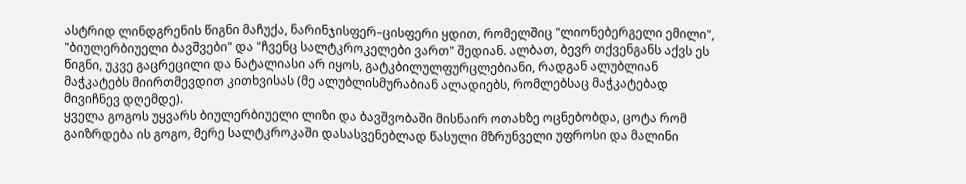ასტრიდ ლინდგრენის წიგნი მაჩუქა, ნარინჯისფერ–ცისფერი ყდით, რომელშიც "ლიონებერგელი ემილი", "ბიულერბიუელი ბავშვები" და "ჩვენც სალტკროკელები ვართ" შედიან. ალბათ, ბევრ თქვენგანს აქვს ეს წიგნი, უკვე გაცრეცილი და ნატალიასი არ იყოს, გატკბილულფურცლებიანი, რადგან ალუბლიან მაჭკატებს მიირთმევდით კითხვისას (მე ალუბლისმურაბიან ალადიებს, რომლებსაც მაჭკატებად მივიჩნევ დღემდე).
ყველა გოგოს უყვარს ბიულერბიუელი ლიზი და ბავშვობაში მისნაირ ოთახზე ოცნებობდა, ცოტა რომ გაიზრდება ის გოგო, მერე სალტკროკაში დასასვენებლად წასული მზრუნველი უფროსი და მალინი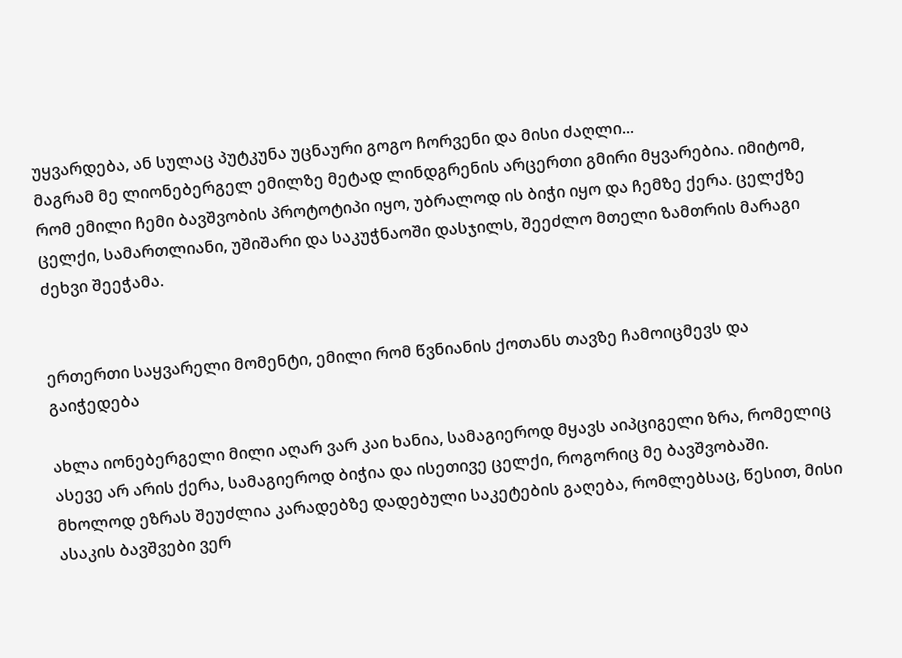უყვარდება, ან სულაც პუტკუნა უცნაური გოგო ჩორვენი და მისი ძაღლი...
მაგრამ მე ლიონებერგელ ემილზე მეტად ლინდგრენის არცერთი გმირი მყვარებია. იმიტომ, რომ ემილი ჩემი ბავშვობის პროტოტიპი იყო, უბრალოდ ის ბიჭი იყო და ჩემზე ქერა. ცელქზე ცელქი, სამართლიანი, უშიშარი და საკუჭნაოში დასჯილს, შეეძლო მთელი ზამთრის მარაგი ძეხვი შეეჭამა.


ერთერთი საყვარელი მომენტი, ემილი რომ წვნიანის ქოთანს თავზე ჩამოიცმევს და გაიჭედება

ახლა იონებერგელი მილი აღარ ვარ კაი ხანია, სამაგიეროდ მყავს აიპციგელი ზრა, რომელიც ასევე არ არის ქერა, სამაგიეროდ ბიჭია და ისეთივე ცელქი, როგორიც მე ბავშვობაში.
მხოლოდ ეზრას შეუძლია კარადებზე დადებული საკეტების გაღება, რომლებსაც, წესით, მისი ასაკის ბავშვები ვერ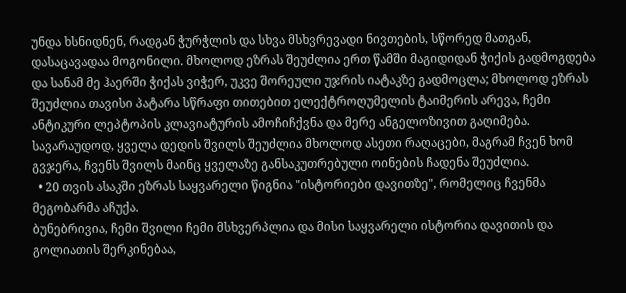უნდა ხსნიდნენ, რადგან ჭურჭლის და სხვა მსხვრევადი ნივთების, სწორედ მათგან, დასაცავადაა მოგონილი. მხოლოდ ეზრას შეუძლია ერთ წამში მაგიდიდან ჭიქის გადმოგდება და სანამ მე ჰაერში ჭიქას ვიჭერ, უკვე შორეული უჯრის იატაკზე გადმოცლა; მხოლოდ ეზრას შეუძლია თავისი პატარა სწრაფი თითებით ელექტროღუმელის ტაიმერის არევა, ჩემი ანტიკური ლეპტოპის კლავიატურის ამოჩიჩქვნა და მერე ანგელოზივით გაღიმება.
სავარაუდოდ, ყველა დედის შვილს შეუძლია მხოლოდ ასეთი რაღაცები, მაგრამ ჩვენ ხომ გვჯერა, ჩვენს შვილს მაინც ყველაზე განსაკუთრებული ოინების ჩადენა შეუძლია.
  • 20 თვის ასაკში ეზრას საყვარელი წიგნია "ისტორიები დავითზე", რომელიც ჩვენმა მეგობარმა აჩუქა.
ბუნებრივია, ჩემი შვილი ჩემი მსხვერპლია და მისი საყვარელი ისტორია დავითის და გოლიათის შერკინებაა,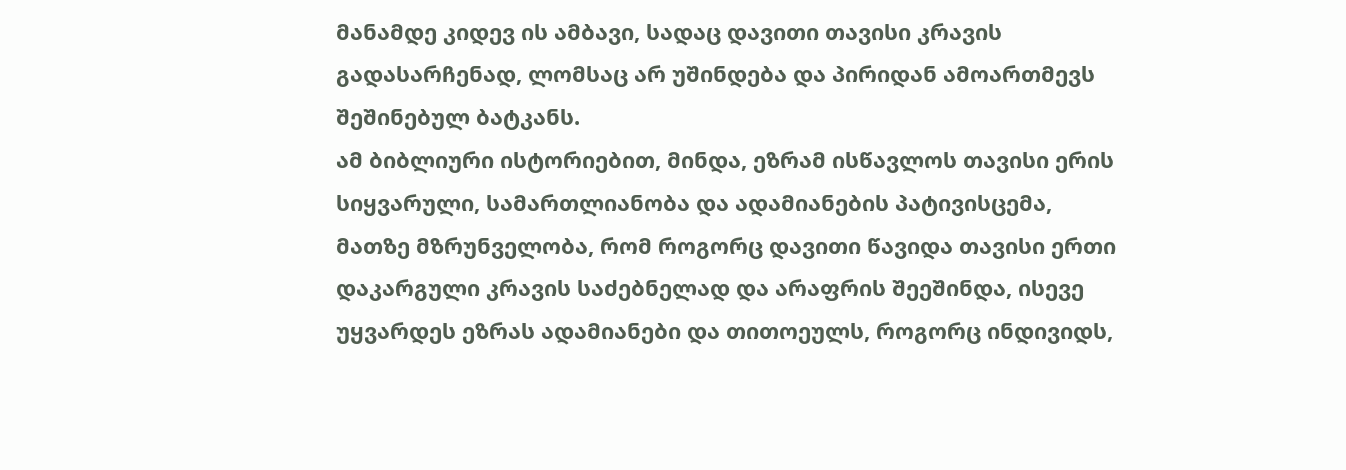მანამდე კიდევ ის ამბავი, სადაც დავითი თავისი კრავის გადასარჩენად, ლომსაც არ უშინდება და პირიდან ამოართმევს შეშინებულ ბატკანს.
ამ ბიბლიური ისტორიებით, მინდა, ეზრამ ისწავლოს თავისი ერის სიყვარული, სამართლიანობა და ადამიანების პატივისცემა, მათზე მზრუნველობა, რომ როგორც დავითი წავიდა თავისი ერთი დაკარგული კრავის საძებნელად და არაფრის შეეშინდა, ისევე უყვარდეს ეზრას ადამიანები და თითოეულს, როგორც ინდივიდს,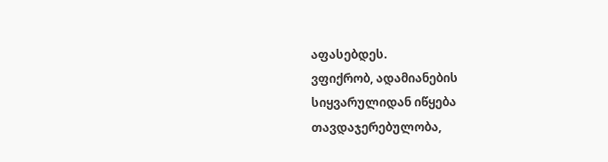აფასებდეს.
ვფიქრობ, ადამიანების სიყვარულიდან იწყება თავდაჯერებულობა,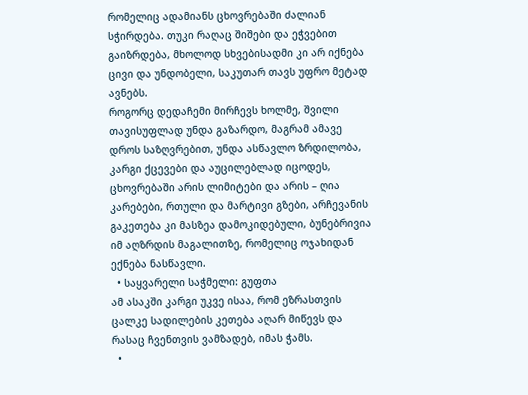რომელიც ადამიანს ცხოვრებაში ძალიან სჭირდება. თუკი რაღაც შიშები და ეჭვებით გაიზრდება, მხოლოდ სხვებისადმი კი არ იქნება ცივი და უნდობელი, საკუთარ თავს უფრო მეტად ავნებს.
როგორც დედაჩემი მირჩევს ხოლმე, შვილი თავისუფლად უნდა გაზარდო, მაგრამ ამავე დროს საზღვრებით, უნდა ასწავლო ზრდილობა, კარგი ქცევები და აუცილებლად იცოდეს, ცხოვრებაში არის ლიმიტები და არის – ღია კარებები, რთული და მარტივი გზები, არჩევანის გაკეთება კი მასზეა დამოკიდებული, ბუნებრივია იმ აღზრდის მაგალითზე, რომელიც ოჯახიდან ექნება ნასწავლი.
  • საყვარელი საჭმელი: გუფთა
ამ ასაკში კარგი უკვე ისაა, რომ ეზრასთვის ცალკე სადილების კეთება აღარ მიწევს და რასაც ჩვენთვის ვამზადებ, იმას ჭამს.
  •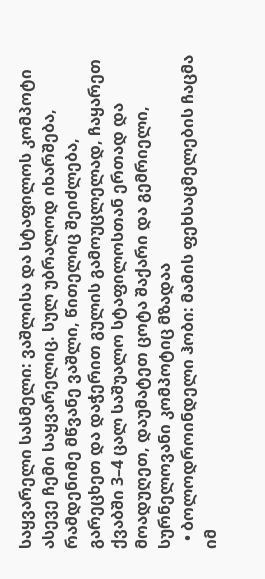საყვარელი სასმელი: ვაშლისა და სტაფილოს კომპოტი
ასევე ჩემი საყვარელიც. სულ უბრალოდ იხარშება, რამდენიმე მწვანე ვაშლი, წითელიც შეიძლება, გარეცხეთ და დაჭერით გულის გამოუცლელად, ჩაყარეთ ქვაბში 3–4 ცალ საშუალო სტაფილოსთან ერთად და მოადუღეთ, დაუმატეთ ცოტა შაქარი და გემრიელი, სურნელოვანი კომპოტიც მზადაა
  • ბოლოდროინდელი ჰობი: მამის ფეხსაცმელების ჩაცმა
იმ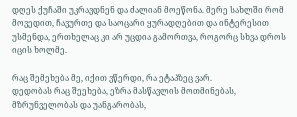დღეს ქუჩაში უკრავდნენ და ძალიან მოეწონა. მერე სახლში რომ მოვედით, ჩავურთე და საოცარი ყურადღებით და ინტერესით უსმენდა, ერთხელაც კი არ უცდია გამორთვა, როგორც სხვა დროს იცის ხოლმე.

რაც შემეხება მე, იქით ვწერდი, რა ეტაპზეც ვარ.
დედობას რაც შეეხება, ეზრა მასწავლის მოთმინებას, მზრუნველობას და უანგარობას,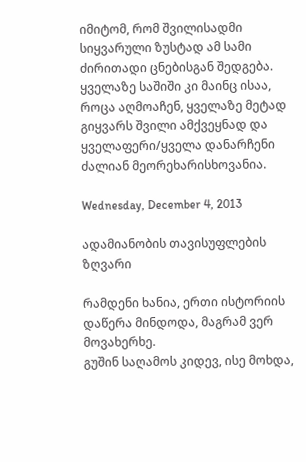იმიტომ, რომ შვილისადმი სიყვარული ზუსტად ამ სამი ძირითადი ცნებისგან შედგება.
ყველაზე საშიში კი მაინც ისაა, როცა აღმოაჩენ, ყველაზე მეტად გიყვარს შვილი ამქვეყნად და ყველაფერი/ყველა დანარჩენი ძალიან მეორეხარისხოვანია.

Wednesday, December 4, 2013

ადამიანობის თავისუფლების ზღვარი

რამდენი ხანია, ერთი ისტორიის დაწერა მინდოდა, მაგრამ ვერ მოვახერხე.
გუშინ საღამოს კიდევ, ისე მოხდა,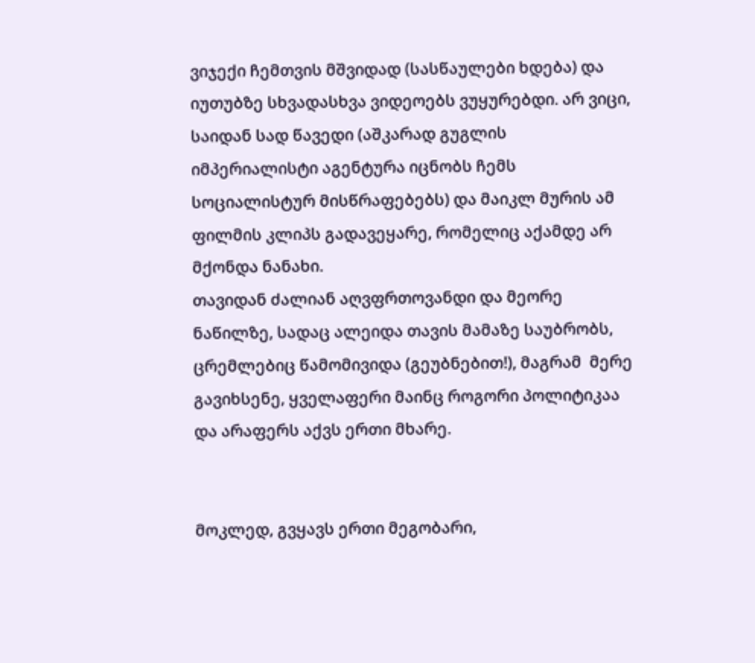ვიჯექი ჩემთვის მშვიდად (სასწაულები ხდება) და იუთუბზე სხვადასხვა ვიდეოებს ვუყურებდი. არ ვიცი, საიდან სად წავედი (აშკარად გუგლის იმპერიალისტი აგენტურა იცნობს ჩემს სოციალისტურ მისწრაფებებს) და მაიკლ მურის ამ ფილმის კლიპს გადავეყარე, რომელიც აქამდე არ მქონდა ნანახი.
თავიდან ძალიან აღვფრთოვანდი და მეორე ნაწილზე, სადაც ალეიდა თავის მამაზე საუბრობს, ცრემლებიც წამომივიდა (გეუბნებით!), მაგრამ  მერე გავიხსენე, ყველაფერი მაინც როგორი პოლიტიკაა და არაფერს აქვს ერთი მხარე.


მოკლედ, გვყავს ერთი მეგობარი,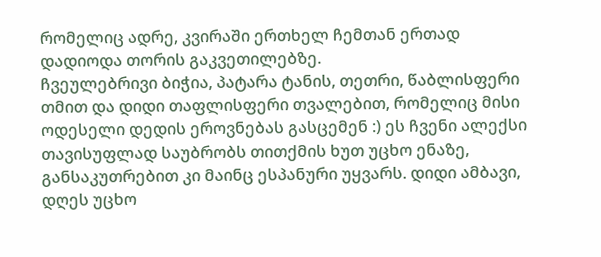რომელიც ადრე, კვირაში ერთხელ ჩემთან ერთად დადიოდა თორის გაკვეთილებზე.
ჩვეულებრივი ბიჭია, პატარა ტანის, თეთრი, წაბლისფერი თმით და დიდი თაფლისფერი თვალებით, რომელიც მისი ოდესელი დედის ეროვნებას გასცემენ :) ეს ჩვენი ალექსი თავისუფლად საუბრობს თითქმის ხუთ უცხო ენაზე, განსაკუთრებით კი მაინც ესპანური უყვარს. დიდი ამბავი, დღეს უცხო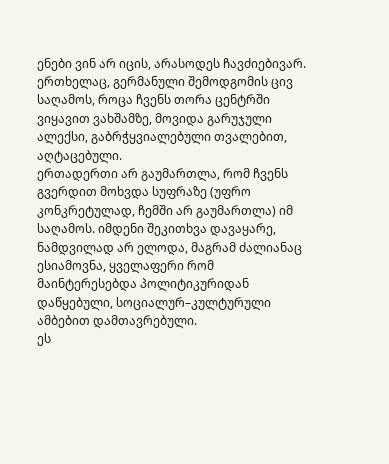ენები ვინ არ იცის, არასოდეს ჩავძიებივარ.
ერთხელაც, გერმანული შემოდგომის ცივ საღამოს, როცა ჩვენს თორა ცენტრში ვიყავით ვახშამზე, მოვიდა გარუჯული ალექსი, გაბრჭყვიალებული თვალებით, აღტაცებული.
ერთადერთი არ გაუმართლა, რომ ჩვენს გვერდით მოხვდა სუფრაზე (უფრო კონკრეტულად, ჩემში არ გაუმართლა) იმ საღამოს. იმდენი შეკითხვა დავაყარე, ნამდვილად არ ელოდა, მაგრამ ძალიანაც ესიამოვნა, ყველაფერი რომ მაინტერესებდა პოლიტიკურიდან დაწყებული, სოციალურ–კულტურული ამბებით დამთავრებული.
ეს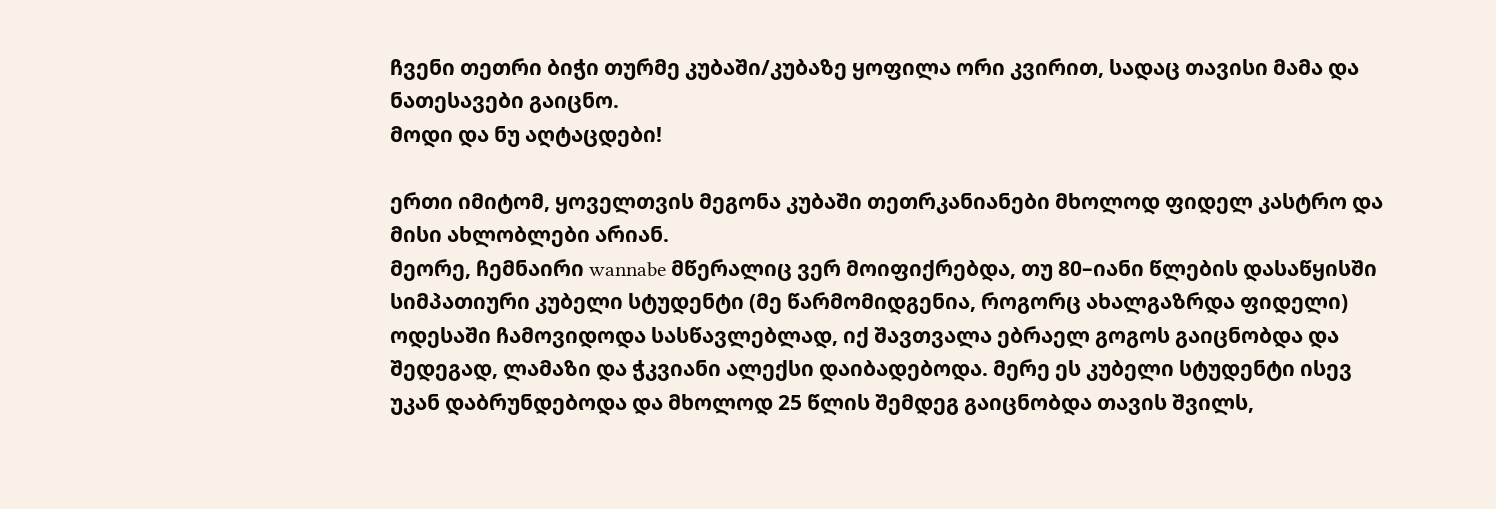ჩვენი თეთრი ბიჭი თურმე კუბაში/კუბაზე ყოფილა ორი კვირით, სადაც თავისი მამა და ნათესავები გაიცნო.
მოდი და ნუ აღტაცდები!

ერთი იმიტომ, ყოველთვის მეგონა კუბაში თეთრკანიანები მხოლოდ ფიდელ კასტრო და მისი ახლობლები არიან.
მეორე, ჩემნაირი wannabe მწერალიც ვერ მოიფიქრებდა, თუ 80–იანი წლების დასაწყისში სიმპათიური კუბელი სტუდენტი (მე წარმომიდგენია, როგორც ახალგაზრდა ფიდელი) ოდესაში ჩამოვიდოდა სასწავლებლად, იქ შავთვალა ებრაელ გოგოს გაიცნობდა და შედეგად, ლამაზი და ჭკვიანი ალექსი დაიბადებოდა. მერე ეს კუბელი სტუდენტი ისევ უკან დაბრუნდებოდა და მხოლოდ 25 წლის შემდეგ გაიცნობდა თავის შვილს,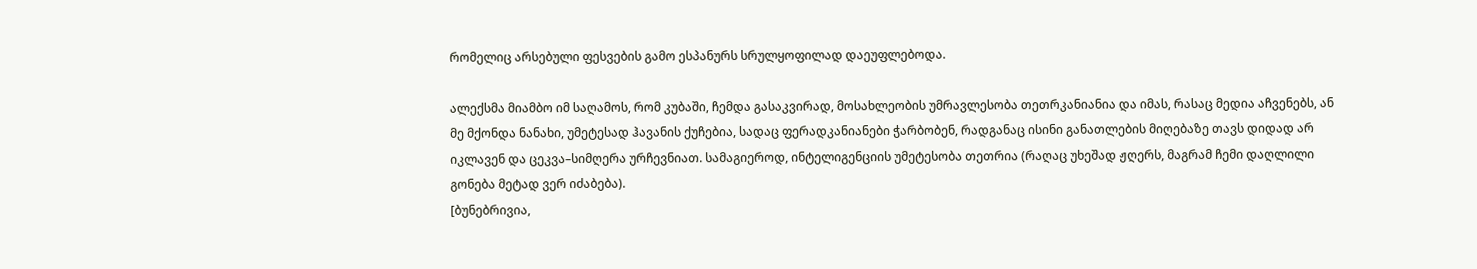რომელიც არსებული ფესვების გამო ესპანურს სრულყოფილად დაეუფლებოდა.

ალექსმა მიამბო იმ საღამოს, რომ კუბაში, ჩემდა გასაკვირად, მოსახლეობის უმრავლესობა თეთრკანიანია და იმას, რასაც მედია აჩვენებს, ან მე მქონდა ნანახი, უმეტესად ჰავანის ქუჩებია, სადაც ფერადკანიანები ჭარბობენ, რადგანაც ისინი განათლების მიღებაზე თავს დიდად არ იკლავენ და ცეკვა–სიმღერა ურჩევნიათ. სამაგიეროდ, ინტელიგენციის უმეტესობა თეთრია (რაღაც უხეშად ჟღერს, მაგრამ ჩემი დაღლილი გონება მეტად ვერ იძაბება).
[ბუნებრივია,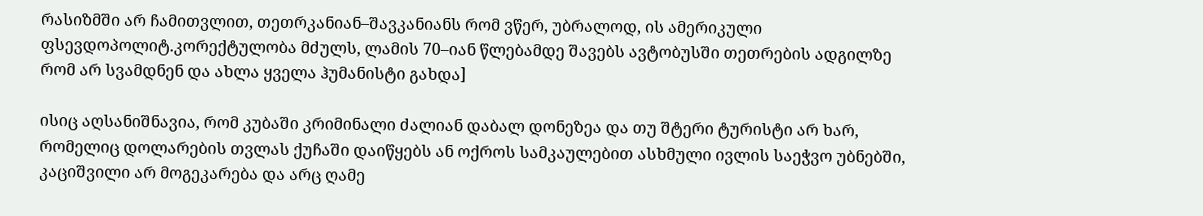რასიზმში არ ჩამითვლით, თეთრკანიან–შავკანიანს რომ ვწერ, უბრალოდ, ის ამერიკული ფსევდოპოლიტ.კორექტულობა მძულს, ლამის 70–იან წლებამდე შავებს ავტობუსში თეთრების ადგილზე რომ არ სვამდნენ და ახლა ყველა ჰუმანისტი გახდა]

ისიც აღსანიშნავია, რომ კუბაში კრიმინალი ძალიან დაბალ დონეზეა და თუ შტერი ტურისტი არ ხარ, რომელიც დოლარების თვლას ქუჩაში დაიწყებს ან ოქროს სამკაულებით ასხმული ივლის საეჭვო უბნებში, კაციშვილი არ მოგეკარება და არც ღამე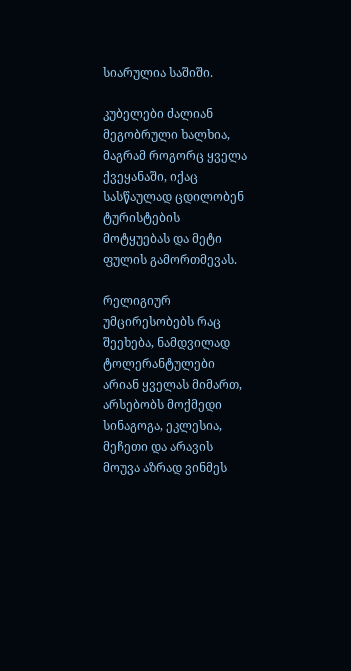სიარულია საშიში.

კუბელები ძალიან მეგობრული ხალხია, მაგრამ როგორც ყველა ქვეყანაში, იქაც სასწაულად ცდილობენ ტურისტების მოტყუებას და მეტი ფულის გამორთმევას.

რელიგიურ უმცირესობებს რაც შეეხება, ნამდვილად ტოლერანტულები არიან ყველას მიმართ, არსებობს მოქმედი სინაგოგა, ეკლესია, მეჩეთი და არავის მოუვა აზრად ვინმეს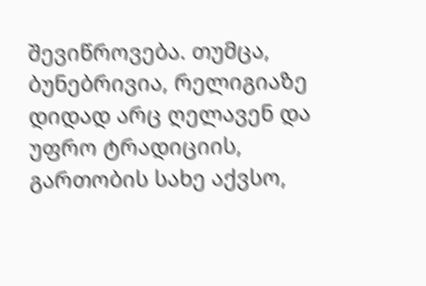შევიწროვება. თუმცა, ბუნებრივია, რელიგიაზე დიდად არც ღელავენ და უფრო ტრადიციის, გართობის სახე აქვსო,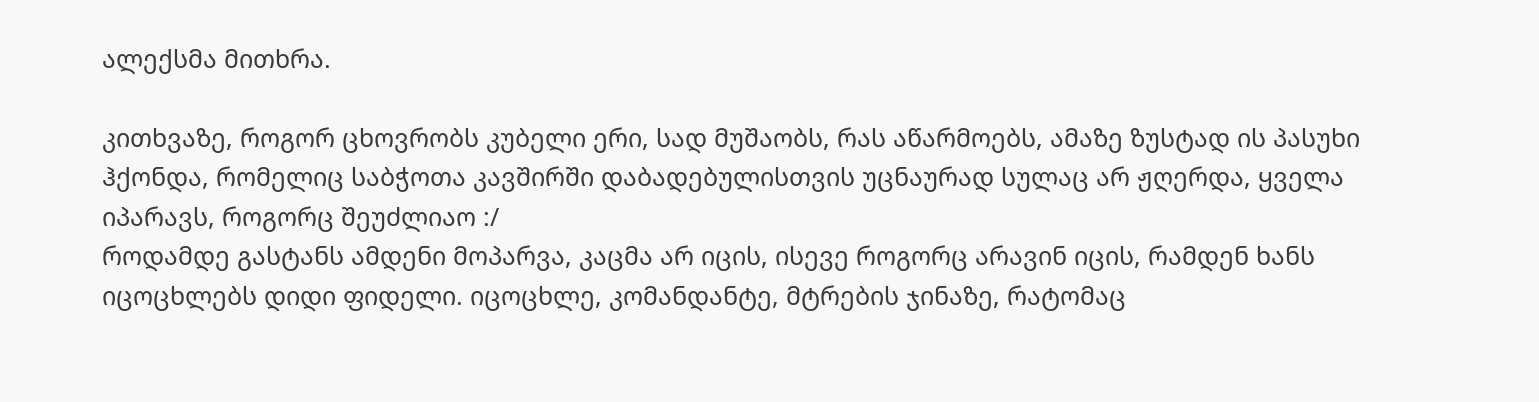ალექსმა მითხრა.

კითხვაზე, როგორ ცხოვრობს კუბელი ერი, სად მუშაობს, რას აწარმოებს, ამაზე ზუსტად ის პასუხი ჰქონდა, რომელიც საბჭოთა კავშირში დაბადებულისთვის უცნაურად სულაც არ ჟღერდა, ყველა იპარავს, როგორც შეუძლიაო :/
როდამდე გასტანს ამდენი მოპარვა, კაცმა არ იცის, ისევე როგორც არავინ იცის, რამდენ ხანს იცოცხლებს დიდი ფიდელი. იცოცხლე, კომანდანტე, მტრების ჯინაზე, რატომაც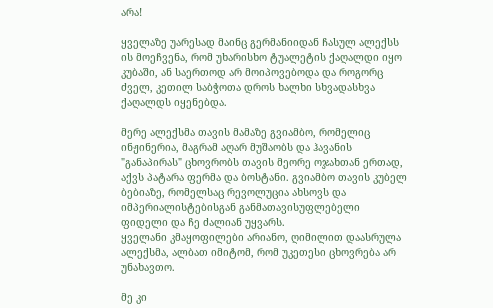არა!

ყველაზე უარესად მაინც გერმანიიდან ჩასულ ალექსს ის მოეჩვენა, რომ უხარისხო ტუალეტის ქაღალდი იყო კუბაში, ან საერთოდ არ მოიპოვებოდა და როგორც ძველ, კეთილ საბჭოთა დროს ხალხი სხვადასხვა ქაღალდს იყენებდა.

მერე ალექსმა თავის მამაზე გვიამბო, რომელიც ინჟინერია, მაგრამ აღარ მუშაობს და ჰავანის "განაპირას" ცხოვრობს თავის მეორე ოჯახთან ერთად, აქვს პატარა ფერმა და ბოსტანი. გვიამბო თავის კუბელ ბებიაზე, რომელსაც რევოლუცია ახსოვს და იმპერიალისტებისგან განმათავისუფლებელი ფიდელი და ჩე ძალიან უყვარს.
ყველანი კმაყოფილები არიანო, ღიმილით დაასრულა ალექსმა, ალბათ იმიტომ, რომ უკეთესი ცხოვრება არ უნახავთო.

მე კი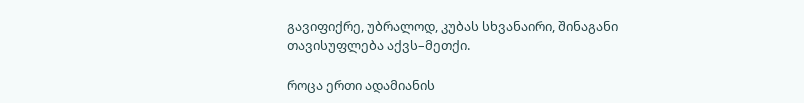გავიფიქრე, უბრალოდ, კუბას სხვანაირი, შინაგანი თავისუფლება აქვს–მეთქი.

როცა ერთი ადამიანის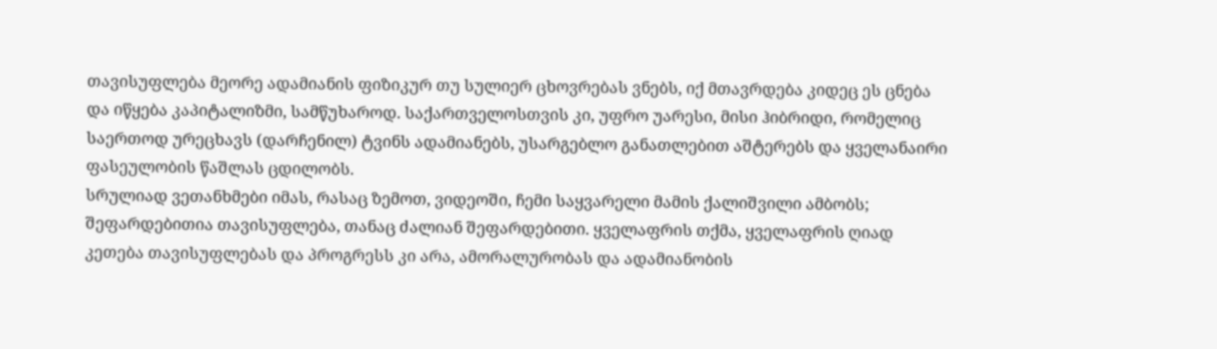თავისუფლება მეორე ადამიანის ფიზიკურ თუ სულიერ ცხოვრებას ვნებს, იქ მთავრდება კიდეც ეს ცნება და იწყება კაპიტალიზმი, სამწუხაროდ. საქართველოსთვის კი, უფრო უარესი, მისი ჰიბრიდი, რომელიც საერთოდ ურეცხავს (დარჩენილ) ტვინს ადამიანებს, უსარგებლო განათლებით აშტერებს და ყველანაირი ფასეულობის წაშლას ცდილობს.
სრულიად ვეთანხმები იმას, რასაც ზემოთ, ვიდეოში, ჩემი საყვარელი მამის ქალიშვილი ამბობს; შეფარდებითია თავისუფლება, თანაც ძალიან შეფარდებითი. ყველაფრის თქმა, ყველაფრის ღიად კეთება თავისუფლებას და პროგრესს კი არა, ამორალურობას და ადამიანობის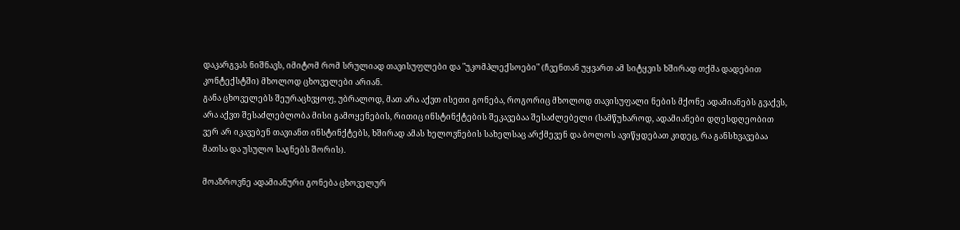დაკარგვას ნიშნავს, იმიტომ რომ სრულიად თავისუფლები და "უკომპლექსოები" (ჩვენთან უყვართ ამ სიტყვის ხშირად თქმა დადებით კონტექსტში) მხოლოდ ცხოველები არიან.
განა ცხოველებს შეურაცხვყოფ, უბრალოდ, მათ არა აქვთ ისეთი გონება, როგორიც მხოლოდ თავისუფალი ნების მქონე ადამიანებს გვაქვს, არა აქვთ შესაძლებლობა მისი გამოყენების, რითიც ინსტინქტების შეკავებაა შესაძლებელი (სამწუხაროდ, ადამიანები დღესდღეობით ვერ არ იკავებენ თავიანთ ინსტინქტებს, ხშირად ამას ხელოვნების სახელსაც არქმევენ და ბოლოს ავიწყდებათ კიდეც, რა განსხვავებაა მათსა და უსულო საგნებს შორის).

მოაზროვნე ადამიანური გონება ცხოველურ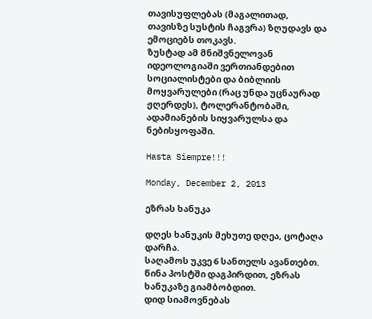თავისუფლებას (მაგალითად, თავისზე სუსტის ჩაგვრა) ზღუდავს და ემოციებს თოკავს.
ზუსტად ამ მნიშვნელოვან იდეოლოგიაში ვერთიანდებით სოციალისტები და ბიბლიის მოყვარულები (რაც უნდა უცნაურად ჟღერდეს), ტოლერანტობაში, ადამიანების სიყვარულსა და ნებისყოფაში.

Hasta Siempre!!!

Monday, December 2, 2013

ეზრას ხანუკა

დღეს ხანუკის მეხუთე დღეა, ცოტაღა დარჩა.
საღამოს უკვე 6 სანთელს ავანთებთ.
წინა პოსტში დაგპირდით, ეზრას ხანუკაზე გიამბობდით.
დიდ სიამოვნებას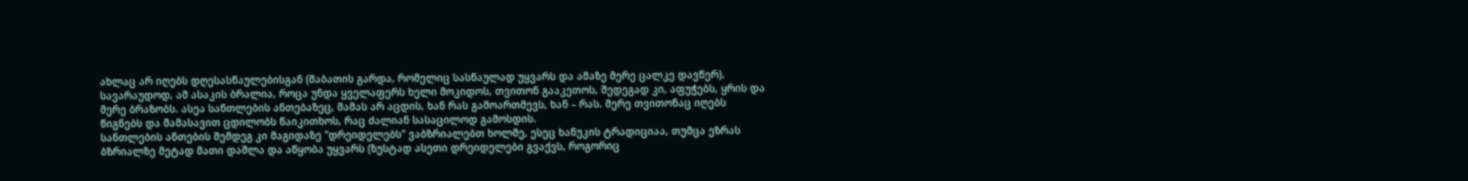ახლაც არ იღებს დღესასწაულებისგან (შაბათის გარდა, რომელიც სასწაულად უყვარს და ამაზე მერე ცალკე დავწერ). სავარაუდოდ, ამ ასაკის ბრალია, როცა უნდა ყველაფერს ხელი მოკიდოს, თვითონ გააკეთოს, შედეგად კი, აფუჭებს, ყრის და მერე ბრაზობს. ასეა სანთლების ანთებაზეც, მამას არ აცდის, ხან რას გამოართმევს, ხან – რას. მერე თვითონაც იღებს წიგნებს და მამასავით ცდილობს წაიკითხოს, რაც ძალიან სასაცილოდ გამოსდის.
სანთლების ანთების შემდეგ კი მაგიდაზე "დრეიდელებს" ვაბზრიალებთ ხოლმე, ესეც ხანუკის ტრადიციაა, თუმცა ეზრას ბზრიალზე მეტად მათი დაშლა და აწყობა უყვარს (ზუსტად ასეთი დრეიდელები გვაქვს, როგორიც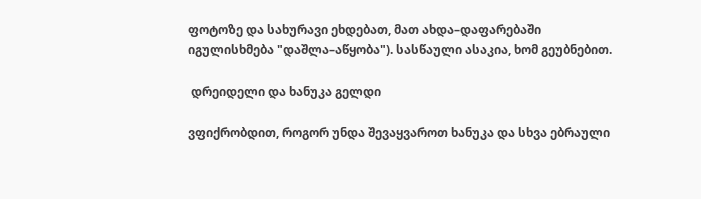ფოტოზე და სახურავი ეხდებათ, მათ ახდა–დაფარებაში იგულისხმება "დაშლა–აწყობა"). სასწაული ასაკია, ხომ გეუბნებით.

 დრეიდელი და ხანუკა გელდი

ვფიქრობდით, როგორ უნდა შევაყვაროთ ხანუკა და სხვა ებრაული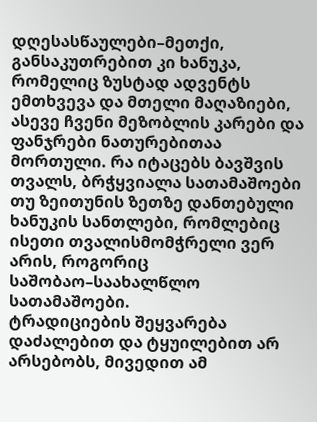დღესასწაულები–მეთქი, განსაკუთრებით კი ხანუკა, რომელიც ზუსტად ადვენტს ემთხვევა და მთელი მაღაზიები, ასევე ჩვენი მეზობლის კარები და ფანჯრები ნათურებითაა მორთული. რა იტაცებს ბავშვის თვალს, ბრჭყვიალა სათამაშოები თუ ზეითუნის ზეთზე დანთებული ხანუკის სანთლები, რომლებიც ისეთი თვალისმომჭრელი ვერ არის, როგორიც საშობაო–საახალწლო სათამაშოები.
ტრადიციების შეყვარება დაძალებით და ტყუილებით არ არსებობს, მივედით ამ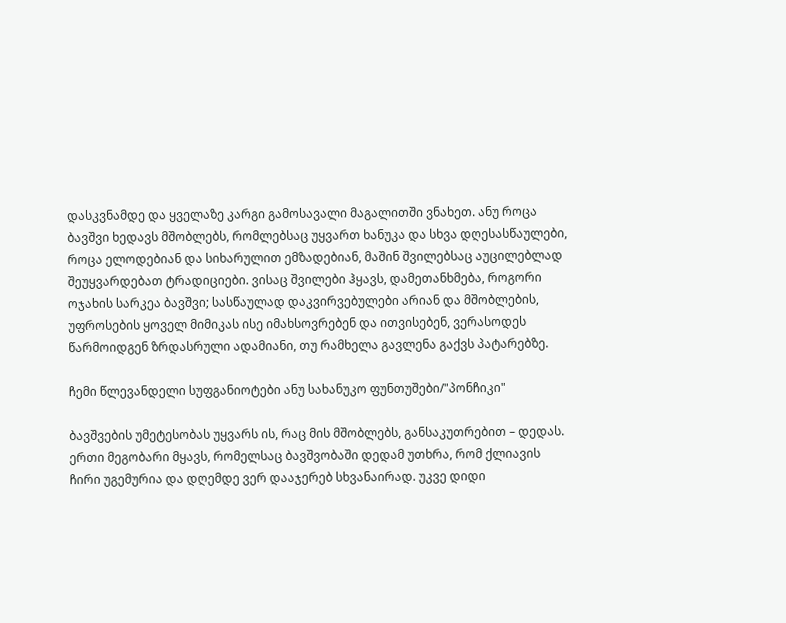დასკვნამდე და ყველაზე კარგი გამოსავალი მაგალითში ვნახეთ. ანუ როცა ბავშვი ხედავს მშობლებს, რომლებსაც უყვართ ხანუკა და სხვა დღესასწაულები, როცა ელოდებიან და სიხარულით ემზადებიან, მაშინ შვილებსაც აუცილებლად შეუყვარდებათ ტრადიციები. ვისაც შვილები ჰყავს, დამეთანხმება, როგორი ოჯახის სარკეა ბავშვი; სასწაულად დაკვირვებულები არიან და მშობლების, უფროსების ყოველ მიმიკას ისე იმახსოვრებენ და ითვისებენ, ვერასოდეს წარმოიდგენ ზრდასრული ადამიანი, თუ რამხელა გავლენა გაქვს პატარებზე.

ჩემი წლევანდელი სუფგანიოტები ანუ სახანუკო ფუნთუშები/"პონჩიკი"

ბავშვების უმეტესობას უყვარს ის, რაც მის მშობლებს, განსაკუთრებით – დედას. ერთი მეგობარი მყავს, რომელსაც ბავშვობაში დედამ უთხრა, რომ ქლიავის ჩირი უგემურია და დღემდე ვერ დააჯერებ სხვანაირად. უკვე დიდი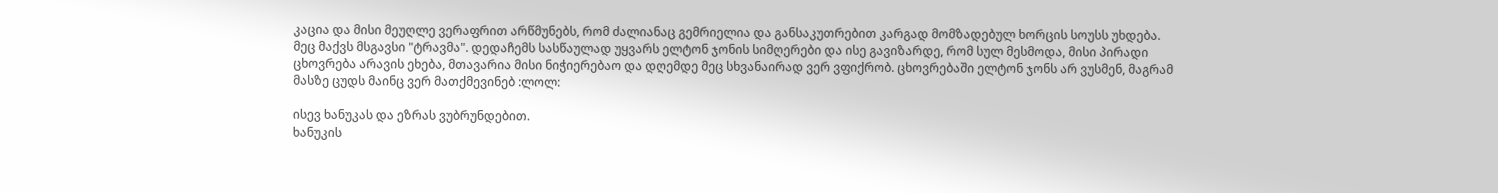კაცია და მისი მეუღლე ვერაფრით არწმუნებს, რომ ძალიანაც გემრიელია და განსაკუთრებით კარგად მომზადებულ ხორცის სოუსს უხდება.
მეც მაქვს მსგავსი "ტრავმა". დედაჩემს სასწაულად უყვარს ელტონ ჯონის სიმღერები და ისე გავიზარდე, რომ სულ მესმოდა, მისი პირადი ცხოვრება არავის ეხება, მთავარია მისი ნიჭიერებაო და დღემდე მეც სხვანაირად ვერ ვფიქრობ. ცხოვრებაში ელტონ ჯონს არ ვუსმენ, მაგრამ მასზე ცუდს მაინც ვერ მათქმევინებ :ლოლ:

ისევ ხანუკას და ეზრას ვუბრუნდებით.
ხანუკის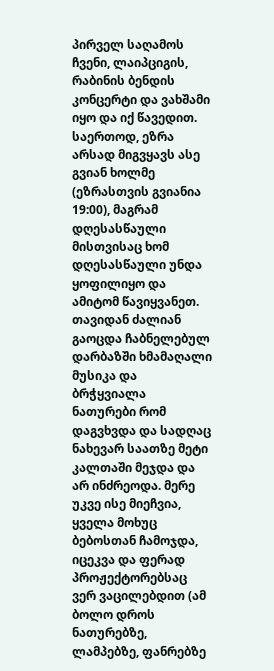პირველ საღამოს ჩვენი, ლაიპციგის, რაბინის ბენდის კონცერტი და ვახშამი იყო და იქ წავედით. საერთოდ, ეზრა არსად მიგვყავს ასე გვიან ხოლმე (ეზრასთვის გვიანია 19:00), მაგრამ დღესასწაული მისთვისაც ხომ დღესასწაული უნდა ყოფილიყო და ამიტომ წავიყვანეთ. თავიდან ძალიან გაოცდა ჩაბნელებულ დარბაზში ხმამაღალი მუსიკა და ბრჭყვიალა ნათურები რომ დაგვხვდა და სადღაც ნახევარ საათზე მეტი კალთაში მეჯდა და არ ინძრეოდა. მერე უკვე ისე მიეჩვია, ყველა მოხუც ბებოსთან ჩამოჯდა, იცეკვა და ფერად პროჟექტორებსაც ვერ ვაცილებდით (ამ ბოლო დროს ნათურებზე, ლამპებზე, ფანრებზე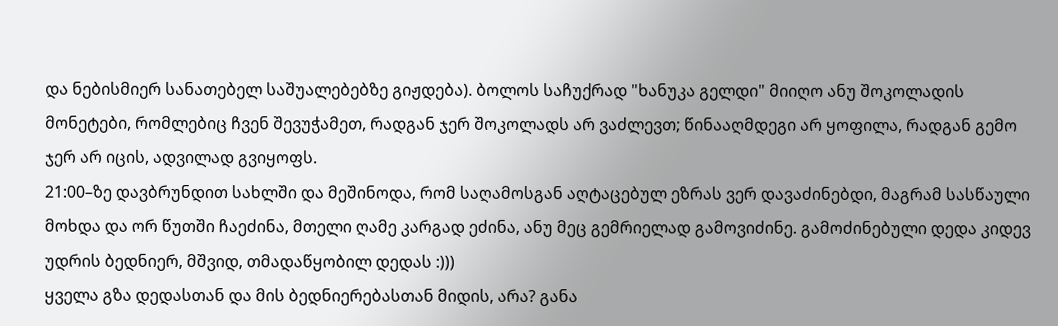და ნებისმიერ სანათებელ საშუალებებზე გიჟდება). ბოლოს საჩუქრად "ხანუკა გელდი" მიიღო ანუ შოკოლადის მონეტები, რომლებიც ჩვენ შევუჭამეთ, რადგან ჯერ შოკოლადს არ ვაძლევთ; წინააღმდეგი არ ყოფილა, რადგან გემო ჯერ არ იცის, ადვილად გვიყოფს.
21:00–ზე დავბრუნდით სახლში და მეშინოდა, რომ საღამოსგან აღტაცებულ ეზრას ვერ დავაძინებდი, მაგრამ სასწაული მოხდა და ორ წუთში ჩაეძინა, მთელი ღამე კარგად ეძინა, ანუ მეც გემრიელად გამოვიძინე. გამოძინებული დედა კიდევ უდრის ბედნიერ, მშვიდ, თმადაწყობილ დედას :)))
ყველა გზა დედასთან და მის ბედნიერებასთან მიდის, არა? განა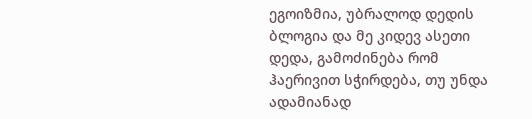ეგოიზმია, უბრალოდ დედის ბლოგია და მე კიდევ ასეთი დედა, გამოძინება რომ ჰაერივით სჭირდება, თუ უნდა ადამიანად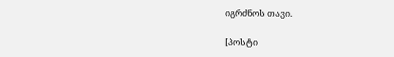იგრძნოს თავი.

[პოსტი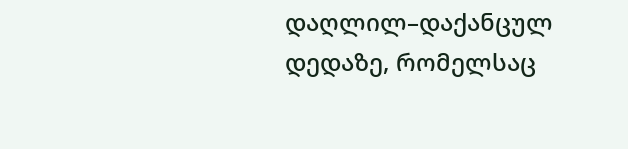დაღლილ–დაქანცულ დედაზე, რომელსაც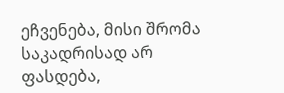ეჩვენება, მისი შრომა საკადრისად არ ფასდება,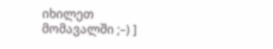იხილეთ მომავალში ;–) ]